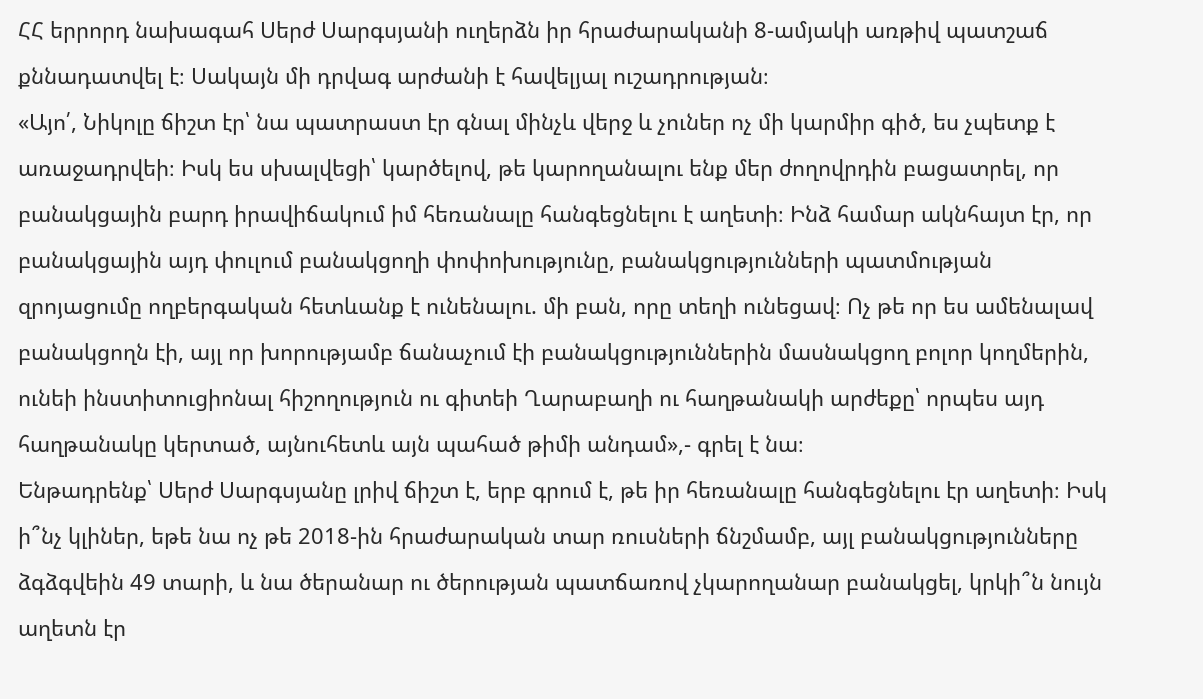ՀՀ երրորդ նախագահ Սերժ Սարգսյանի ուղերձն իր հրաժարականի 8-ամյակի առթիվ պատշաճ քննադատվել է։ Սակայն մի դրվագ արժանի է հավելյալ ուշադրության։
«Այո՛, Նիկոլը ճիշտ էր՝ նա պատրաստ էր գնալ մինչև վերջ և չուներ ոչ մի կարմիր գիծ, ես չպետք է առաջադրվեի։ Իսկ ես սխալվեցի՝ կարծելով, թե կարողանալու ենք մեր ժողովրդին բացատրել, որ բանակցային բարդ իրավիճակում իմ հեռանալը հանգեցնելու է աղետի։ Ինձ համար ակնհայտ էր, որ բանակցային այդ փուլում բանակցողի փոփոխությունը, բանակցությունների պատմության զրոյացումը ողբերգական հետևանք է ունենալու. մի բան, որը տեղի ունեցավ։ Ոչ թե որ ես ամենալավ բանակցողն էի, այլ որ խորությամբ ճանաչում էի բանակցություններին մասնակցող բոլոր կողմերին, ունեի ինստիտուցիոնալ հիշողություն ու գիտեի Ղարաբաղի ու հաղթանակի արժեքը՝ որպես այդ հաղթանակը կերտած, այնուհետև այն պահած թիմի անդամ»,- գրել է նա։
Ենթադրենք՝ Սերժ Սարգսյանը լրիվ ճիշտ է, երբ գրում է, թե իր հեռանալը հանգեցնելու էր աղետի։ Իսկ ի՞նչ կլիներ, եթե նա ոչ թե 2018-ին հրաժարական տար ռուսների ճնշմամբ, այլ բանակցությունները ձգձգվեին 49 տարի, և նա ծերանար ու ծերության պատճառով չկարողանար բանակցել, կրկի՞ն նույն աղետն էր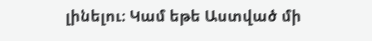լինելու։ Կամ եթե Աստված մի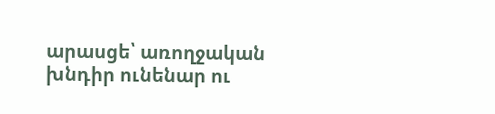արասցե՝ առողջական խնդիր ունենար ու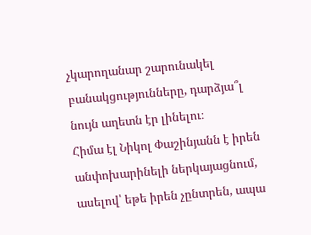չկարողանար շարունակել բանակցությունները, դարձյա՞լ նույն աղետն էր լինելու։
Հիմա էլ Նիկոլ Փաշինյանն է իրեն անփոխարինելի ներկայացնում, ասելով՝ եթե իրեն չընտրեն, ապա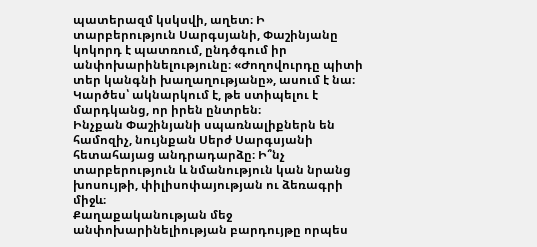պատերազմ կսկսվի, աղետ։ Ի տարբերություն Սարգսյանի, Փաշինյանը կոկորդ է պատռում, ընդծգում իր անփոխարինելությունը։ «Ժողովուրդը պիտի տեր կանգնի խաղաղությանը», ասում է նա։ Կարծես՝ ակնարկում է, թե ստիպելու է մարդկանց, որ իրեն ընտրեն։
Ինչքան Փաշինյանի սպառնալիքներն են համոզիչ, նույնքան Սերժ Սարգսյանի հետահայաց անդրադարձը։ Ի՞նչ տարբերություն և նմանություն կան նրանց խոսույթի, փիլիսոփայության ու ձեռագրի միջև։
Քաղաքականության մեջ անփոխարինելիության բարդույթը որպես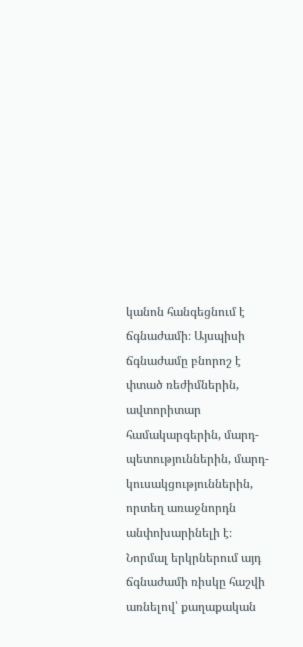կանոն հանգեցնում է ճգնաժամի։ Այսպիսի ճգնաժամը բնորոշ է փտած ռեժիմներին, ավտորիտար համակարգերին, մարդ-պետություններին, մարդ-կուսակցություններին, որտեղ առաջնորդն անփոխարինելի է։
Նորմալ երկրներում այդ ճգնաժամի ռիսկը հաշվի առնելով՝ քաղաքական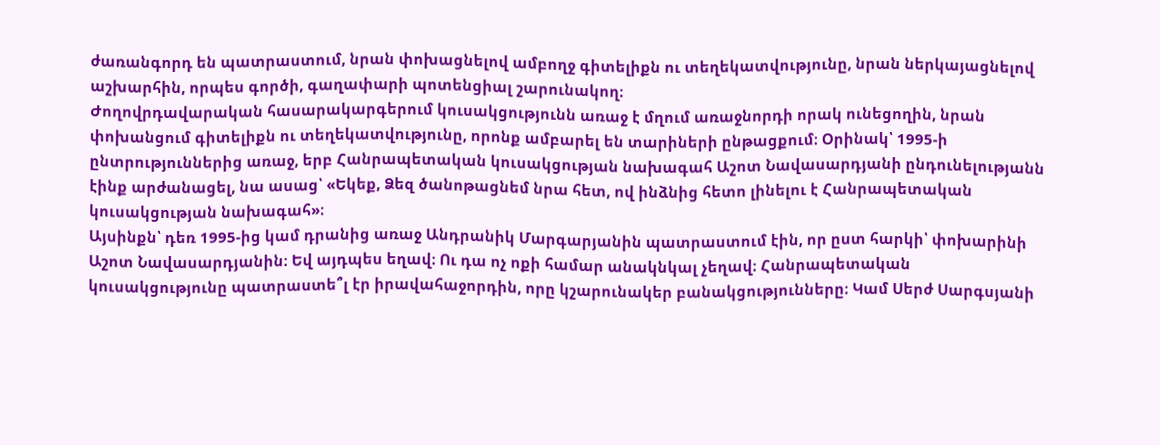ժառանգորդ են պատրաստում, նրան փոխացնելով ամբողջ գիտելիքն ու տեղեկատվությունը, նրան ներկայացնելով աշխարհին, որպես գործի, գաղափարի պոտենցիալ շարունակող։
Ժողովրդավարական հասարակարգերում կուսակցությունն առաջ է մղում առաջնորդի որակ ունեցողին, նրան փոխանցում գիտելիքն ու տեղեկատվությունը, որոնք ամբարել են տարիների ընթացքում։ Օրինակ՝ 1995-ի ընտրություններից առաջ, երբ Հանրապետական կուսակցության նախագահ Աշոտ Նավասարդյանի ընդունելությանն էինք արժանացել, նա ասաց՝ «Եկեք, Ձեզ ծանոթացնեմ նրա հետ, ով ինձնից հետո լինելու է Հանրապետական կուսակցության նախագահ»։
Այսինքն՝ դեռ 1995-ից կամ դրանից առաջ Անդրանիկ Մարգարյանին պատրաստում էին, որ ըստ հարկի՝ փոխարինի Աշոտ Նավասարդյանին։ Եվ այդպես եղավ։ Ու դա ոչ ոքի համար անակնկալ չեղավ։ Հանրապետական կուսակցությունը պատրաստե՞լ էր իրավահաջորդին, որը կշարունակեր բանակցությունները։ Կամ Սերժ Սարգսյանի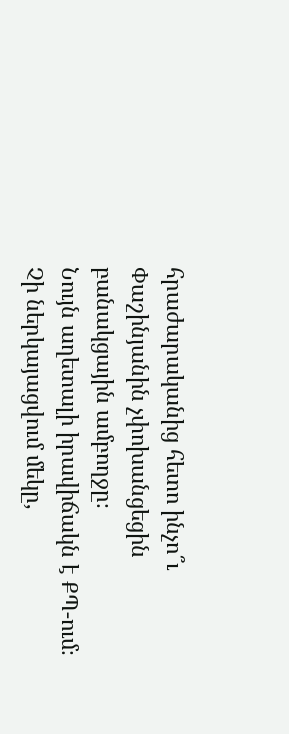հրաժարականից հետո ինչո՞ւ Փաշինյանին չփոխանցեցին բանակցային ամբողջը։
Նույն աղետալի իրավիճակն է ՔՊ-ում։ Չի ներկայացվում մեկը,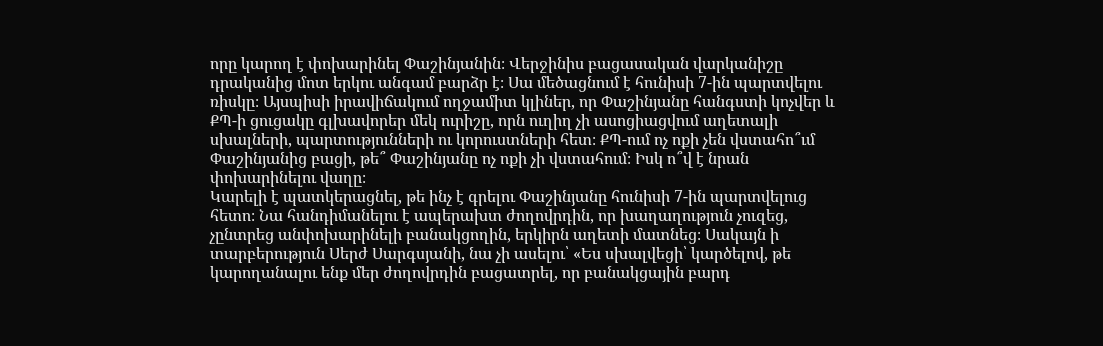որը կարող է փոխարինել Փաշինյանին։ Վերջինիս բացասական վարկանիշը դրականից մոտ երկու անգամ բարձր է։ Սա մեծացնում է հունիսի 7-ին պարտվելու ռիսկը։ Այսպիսի իրավիճակում ողջամիտ կլիներ, որ Փաշինյանը հանգստի կոչվեր և ՔՊ-ի ցուցակը գլխավորեր մեկ ուրիշը, որն ուղիղ չի ասոցիացվում աղետալի սխալների, պարտությունների ու կորուստների հետ։ ՔՊ-ում ոչ ոքի չեն վստահո՞ւմ Փաշինյանից բացի, թե՞ Փաշինյանը ոչ ոքի չի վստահում։ Իսկ ո՞վ է նրան փոխարինելու վաղը։
Կարելի է պատկերացնել, թե ինչ է գրելու Փաշինյանը հունիսի 7-ին պարտվելուց հետո։ Նա հանդիմանելու է ապերախտ ժողովրդին, որ խաղաղություն չուզեց, չընտրեց անփոխարինելի բանակցողին, երկիրն աղետի մատնեց։ Սակայն ի տարբերություն Սերժ Սարգսյանի, նա չի ասելու՝ «Ես սխալվեցի՝ կարծելով, թե կարողանալու ենք մեր ժողովրդին բացատրել, որ բանակցային բարդ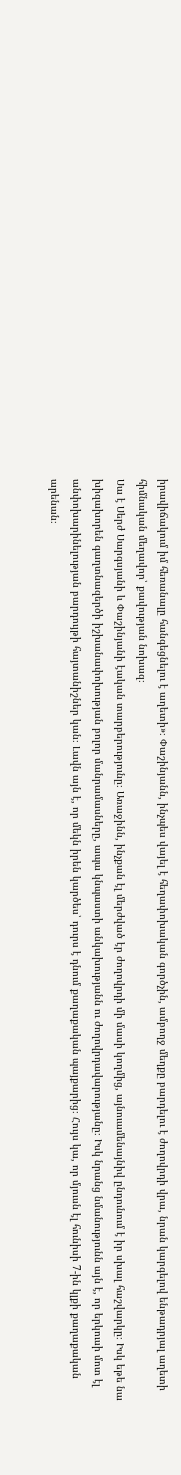իրավիճակում իմ հեռանալը հանգեցնելու է աղետի»։ Փաշինյանն, ինչպես վայել է հեղափոխական գործչին, ամբողջ մեղքը բարդելու է ժողովրդի վրա, նրան կարգելով ենթադրյալ աղետի հիմնական մեղավոր՝ քավության նոխազ։
Սա է Սերժ Սարգսյանի և Փաշինյանի էական տարբերությունը։ Առաջինն, ինչքան էլ մերժված էր ժողովրդի մի մասի կողմից, այնուամենայնիվ ընդունում է իր սխալ հաշվարկը։ Իսկ եթե նա խիզախորեն գաղտնազերծի իշխանափոխության բոլոր մանրամասները, ապա կնպաստի անկախությանն ու ժողովրդավարությանը։ Իսկ նրանց նմանությունն այն է, որ երկուսի մոտ էլ անփոխարինելության բարդույթի հայտանիշներ կան։ Լավն այն է, որ մեկն իրեն կարծես՝ դուրս է դնում քաղաքական պայքարից։ Հույս կա, որ մյուսն էլ հունիսի 7-ին կլքի քաղաքական արենան։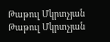Թաթուլ Մկրտչյան
Թաթուլ Մկրտչյան